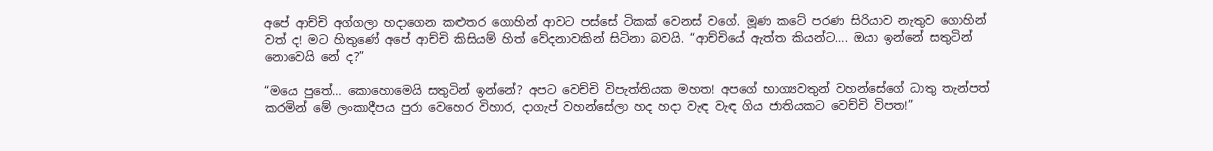අපේ ආච්චි අග්ගලා හදාගෙන කළුතර ගොහින් ආවට පස්සේ ටිකක් වෙනස් වගේ. මූණ කටේ පරණ සිරියාව නැතුව ගොහින් වත් ද! මට හිතුණේ අපේ ආච්චි කිසියම් හිත් වේදනාවකින් සිටිනා බවයි. “ආච්චියේ ඇත්ත කියන්ට…. ඔයා ඉන්නේ සතුටින් නොවෙයි නේ ද?”

“මයෙ පුතේ… කොහොමෙයි සතුටින් ඉන්නේ? අපට වෙච්චි විපැත්තියක මහත! අපගේ භාග්‍යවතුන් වහන්සේගේ ධාතු තැන්පත් කරමින් මේ ලංකාදීපය පුරා වෙහෙර විහාර, දාගැප් වහන්සේලා හද හදා වැඳ වැඳ ගිය ජාතියකට වෙච්චි විපත!”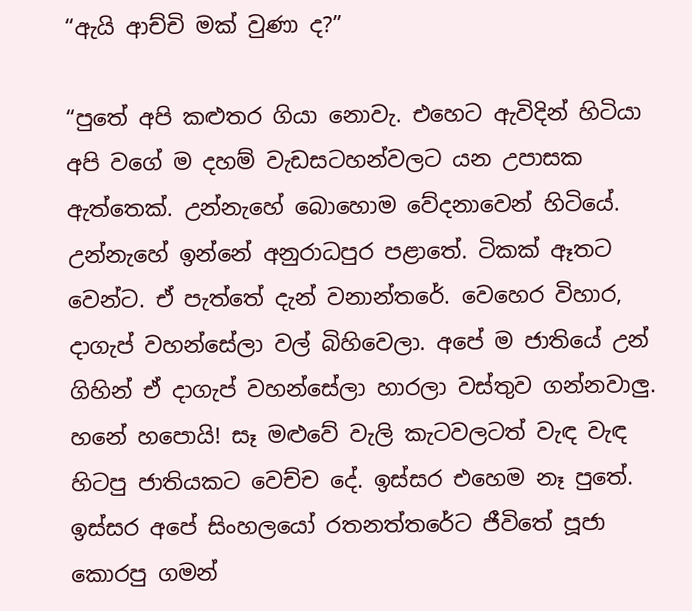“ඇයි ආච්චි මක් වුණා ද?”

“පුතේ අපි කළුතර ගියා නොවැ. එහෙට ඇවිදින් හිටියා අපි වගේ ම දහම් වැඩසටහන්වලට යන උපාසක ඇත්තෙක්. උන්නැහේ බොහොම වේදනාවෙන් හිටියේ. උන්නැහේ ඉන්නේ අනුරාධපුර පළාතේ. ටිකක් ඈතට වෙන්ට. ඒ පැත්තේ දැන් වනාන්තරේ. වෙහෙර විහාර, දාගැප් වහන්සේලා වල් බිහිවෙලා. අපේ ම ජාතියේ උන් ගිහින් ඒ දාගැප් වහන්සේලා හාරලා වස්තුව ගන්නවාලු. හනේ හපොයි! සෑ මළුවේ වැලි කැටවලටත් වැඳ වැඳ හිටපු ජාතියකට වෙච්ච දේ. ඉස්සර එහෙම නෑ පුතේ. ඉස්සර අපේ සිංහලයෝ රතනත්තරේට ජීවිතේ පූජා කොරපු ගමන්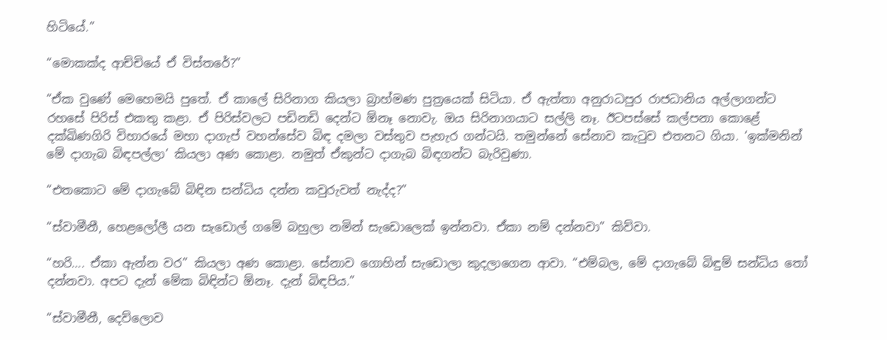හිටියේ.”

“මොකක්ද ආච්චියේ ඒ විස්තරේ?”

“ඒක වුණේ මෙහෙමයි පුතේ. ඒ කාලේ සිරිනාග කියලා බ්‍රාහ්මණ පුත්‍රයෙක් සිටියා. ඒ ඇත්තා අනුරාධපුර රාජධානිය අල්ලාගන්ට රහසේ පිරිස් එකතු කළා. ඒ පිරිස්වලට පඩිනඩි දෙන්ට ඕනෑ නොවැ. ඔය සිරිනාගයාට සල්ලි නෑ. ඊටපස්සේ කල්පනා කොළේ දක්ඛිණගිරි විහාරයේ මහා දාගැප් වහන්සේව බිඳ දමලා වස්තුව පැහැර ගන්ටයි. තමුන්නේ සේනාව කැටුව එතනට ගියා. ‘ඉක්මනින් මේ දාගැබ බිඳපල්ලා’ කියලා අණ කොළා. නමුත් ඒකුන්ට දාගැබ බිඳගන්ට බැරිවුණා.

“එතකොට මේ දාගැබේ බිඳින සන්ධිය දන්න කවුරුවත් නැද්ද?”

“ස්වාමීනී, හෙළලෝලී යන සැඩොල් ගමේ බහුලා නමින් සැඩොලෙක් ඉන්නවා. ඒකා නම් දන්නවා” කිව්වා.

“හරි…. ඒකා ඇන්න වර” කියලා අණ කොළා. සේනාව ගොහින් සැඩොලා කුදලාගෙන ආවා. “එම්බල, මේ දාගැබේ බිඳුම් සන්ධිය තෝ දන්නවා. අපට දැන් මේක බිඳින්ට ඕනෑ. දැන් බිඳපිය.”

“ස්වාමීනී, දෙව්ලොව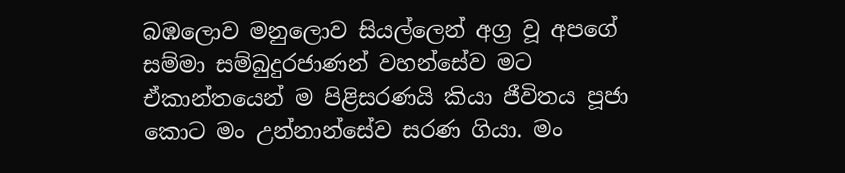බඹලොව මනුලොව සියල්ලෙන් අග්‍ර වූ අපගේ සම්මා සම්බුදුරජාණන් වහන්සේව මට ඒකාන්තයෙන් ම පිළිසරණයි කියා ජීවිතය පූජා කොට මං උන්නාන්සේව සරණ ගියා. මං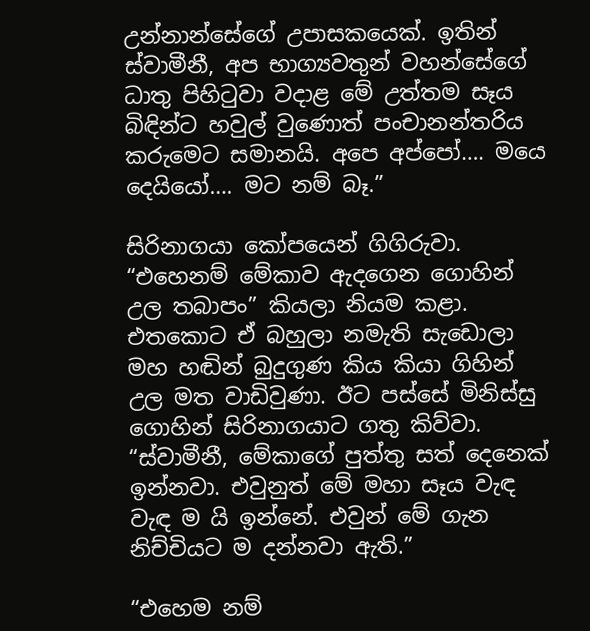උන්නාන්සේගේ උපාසකයෙක්. ඉතින් ස්වාමීනී, අප භාග්‍යවතුන් වහන්සේගේ ධාතු පිහිටුවා වදාළ මේ උත්තම සෑය බිඳින්ට හවුල් වුණොත් පංචානන්තරිය කරුමෙට සමානයි. අපෙ අප්පෝ…. මයෙ දෙයියෝ…. මට නම් බෑ.”

සිරිනාගයා කෝපයෙන් ගිගිරුවා. “එහෙනම් මේකාව ඇදගෙන ගොහින් උල තබාපං” කියලා නියම කළා. එතකොට ඒ බහුලා නමැති සැඩොලා මහ හඬින් බුදුගුණ කිය කියා ගිහින් උල මත වාඩිවුණා. ඊට පස්සේ මිනිස්සු ගොහින් සිරිනාගයාට ගතු කිව්වා. “ස්වාමීනී, මේකාගේ පුත්තු සත් දෙනෙක් ඉන්නවා. එවුනුත් මේ මහා සෑය වැඳ වැඳ ම යි ඉන්නේ. එවුන් මේ ගැන නිච්චියට ම දන්නවා ඇති.”

“එහෙම නම්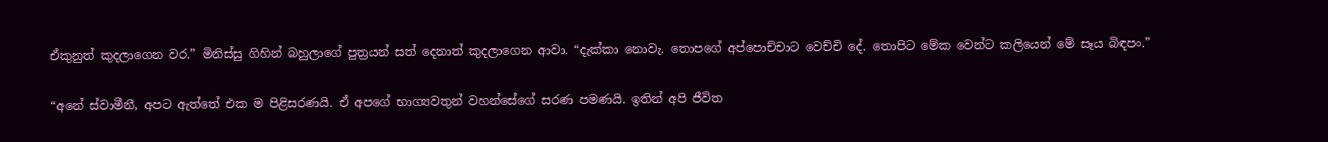ඒකුනුත් කුදලාගෙන වර.” මිනිස්සු ගිහින් බහුලාගේ පුත්‍රයන් සත් දෙනාත් කුදලාගෙන ආවා. “දැක්කා නොවැ. තොපගේ අප්පොච්චාට වෙච්චි දේ. තොපිට මේක වෙන්ට කලියෙන් මේ සෑය බිඳපං.”

“අනේ ස්වාමීනී, අපට ඇත්තේ එක ම පිළිසරණයි. ඒ අපගේ භාග්‍යවතුන් වහන්සේගේ සරණ පමණයි. ඉතින් අපි ජීවිත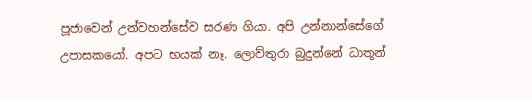පූජාවෙන් උන්වහන්සේව සරණ ගියා. අපි උන්නාන්සේගේ උපාසකයෝ. අපට භයක් නෑ. ලොව්තුරා බුදුන්නේ ධාතූන්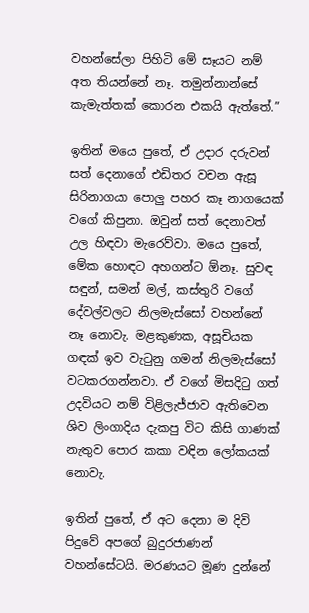වහන්සේලා පිහිටි මේ සෑයට නම් අත තියන්නේ නෑ. තමුන්නාන්සේ කැමැත්තක් කොරන එකයි ඇත්තේ.”

ඉතින් මයෙ පුතේ, ඒ උදාර දරුවන් සත් දෙනාගේ එඩිතර වචන ඇසූ සිරිනාගයා පොලු පහර කෑ නාගයෙක් වගේ කිපුනා. ඔවුන් සත් දෙනාවත් උල හිඳවා මැරෙව්වා. මයෙ පුතේ, මේක හොඳට අහගන්ට ඕනෑ. සුවඳ සඳුන්, සමන් මල්, කස්තුරි වගේ දේවල්වලට නිලමැස්සෝ වහන්නේ නෑ නොවැ. මළකුණක, අසූචියක ගඳක් ඉව වැටුනු ගමන් නිලමැස්සෝ වටකරගන්නවා. ඒ වගේ මිසදිටු ගත් උදවියට නම් විළිලැජ්ජාව ඇතිවෙන ශිව ලිංගාදිය දැකපු විට කිසි ගාණක් නැතුව පොර කකා වඳින ලෝකයක් නොවැ.

ඉතින් පුතේ, ඒ අට දෙනා ම දිවි පිදුවේ අපගේ බුදුරජාණන් වහන්සේටයි. මරණයට මූණ දුන්නේ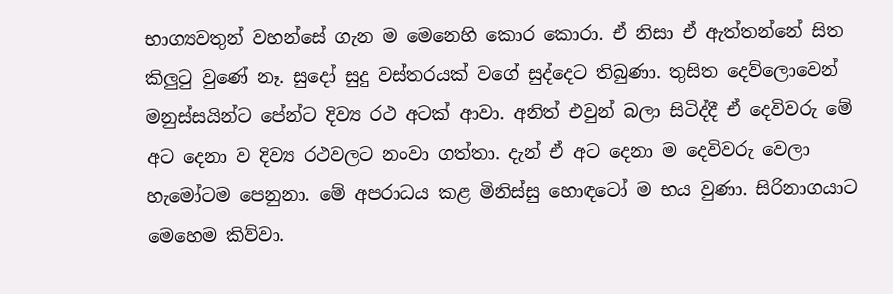භාග්‍යවතුන් වහන්සේ ගැන ම මෙනෙහි කොර කොරා. ඒ නිසා ඒ ඇත්තන්නේ සිත කිලුටු වුණේ නෑ. සුදෝ සුදු වස්තරයක් වගේ සුද්දෙට තිබුණා. තුසිත දෙව්ලොවෙන් මනුස්සයින්ට පේන්ට දිව්‍ය රථ අටක් ආවා. අනිත් එවුන් බලා සිටිද්දී ඒ දෙවිවරු මේ අට දෙනා ව දිව්‍ය රථවලට නංවා ගත්තා. දැන් ඒ අට දෙනා ම දෙවිවරු වෙලා හැමෝටම පෙනුනා. මේ අපරාධය කළ මිනිස්සු හොඳටෝ ම භය වුණා. සිරිනාගයාට මෙහෙම කිව්වා.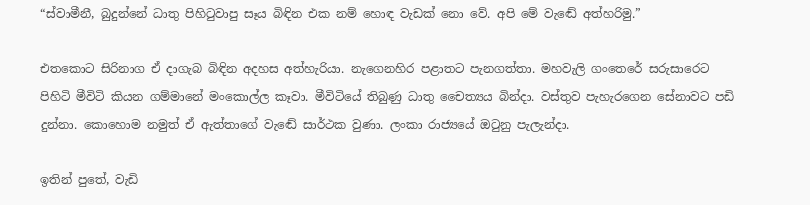“ස්වාමීනී, බුදුන්නේ ධාතු පිහිටුවාපු සෑය බිඳින එක නම් හොඳ වැඩක් නො වේ. අපි මේ වැඬේ අත්හරිමු.”

එතකොට සිරිනාග ඒ දාගැබ බිඳින අදහස අත්හැරියා. නැගෙනහිර පළාතට පැනගත්තා. මහවැලි ගංතෙරේ සරුසාරෙට පිහිටි මීවිටි කියන ගම්මානේ මංකොල්ල කෑවා. මීවිටියේ තිබුණු ධාතු චෛත්‍යය බින්දා. වස්තුව පැහැරගෙන සේනාවට පඩි දුන්නා. කොහොම නමුත් ඒ ඇත්තාගේ වැඬේ සාර්ථක වුණා. ලංකා රාජ්‍යයේ ඔටුනු පැලැන්දා.

ඉතින් පුතේ, වැඩි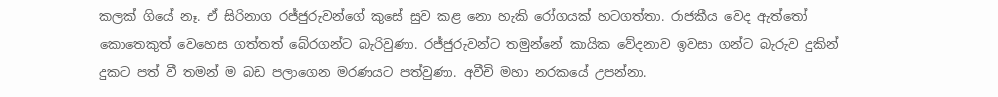කලක් ගියේ නෑ. ඒ සිරිනාග රජ්ජුරුවන්ගේ කුසේ සුව කළ නො හැකි රෝගයක් හටගත්තා. රාජකීය වෙද ඇත්තෝ කොතෙකුත් වෙහෙස ගත්තත් බේරගන්ට බැරිවුණා. රජ්ජුරුවන්ට තමුන්නේ කායික වේදනාව ඉවසා ගන්ට බැරුව දුකින් දුකට පත් වී තමන් ම බඩ පලාගෙන මරණයට පත්වුණා. අවීචි මහා නරකයේ උපන්නා.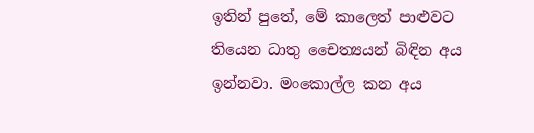ඉතින් පුතේ, මේ කාලෙත් පාළුවට තියෙන ධාතු චෛත්‍යයන් බිඳින අය ඉන්නවා. මංකොල්ල කන අය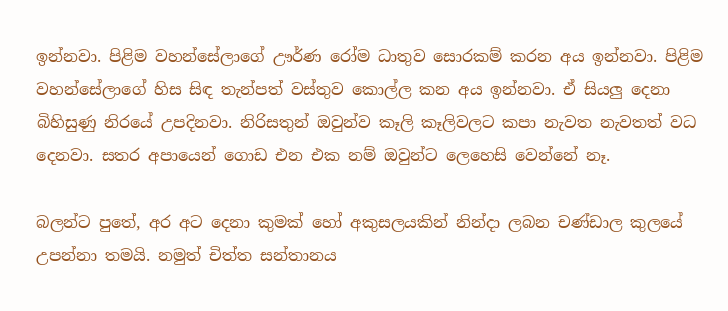ඉන්නවා. පිළිම වහන්සේලාගේ ඌර්ණ රෝම ධාතුව සොරකම් කරන අය ඉන්නවා. පිළිම වහන්සේලාගේ හිස සිඳ තැන්පත් වස්තුව කොල්ල කන අය ඉන්නවා. ඒ සියලු දෙනා බිහිසුණු නිරයේ උපදිනවා. නිරිසතුන් ඔවුන්ව කෑලි කෑලිවලට කපා නැවත නැවතත් වධ දෙනවා. සතර අපායෙන් ගොඩ එන එක නම් ඔවුන්ට ලෙහෙසි වෙන්නේ නෑ.

බලන්ට පුතේ, අර අට දෙනා කුමක් හෝ අකුසලයකින් නින්දා ලබන චණ්ඩාල කුලයේ උපන්නා තමයි. නමුත් චිත්ත සන්තානය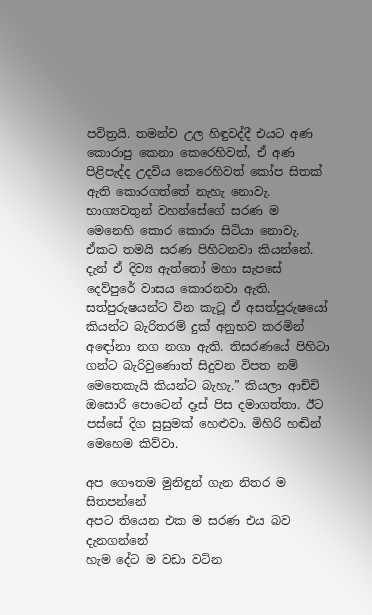පවිත්‍රයි. තමන්ව උල හිඳුවද්දී එයට අණ කොරාපු කෙනා කෙරෙහිවත්, ඒ අණ පිළිපැද්ද උදවිය කෙරෙහිවත් කෝප සිතක් ඇති කොරගත්තේ නැහැ නොවැ. භාග්‍යවතුන් වහන්සේගේ සරණ ම මෙනෙහි කොර කොරා සිටියා නොවැ. ඒකට තමයි සරණ පිහිටනවා කියන්නේ. දැන් ඒ දිව්‍ය ඇත්තෝ මහා සැපසේ දෙව්පුරේ වාසය කොරනවා ඇති. සත්පුරුෂයන්ට වින කැටූ ඒ අසත්පුරුෂයෝ කියන්ට බැරිතරම් දුක් අනුභව කරමින් අඳෝනා නග නගා ඇති. තිසරණයේ පිහිටා ගන්ට බැරිවුණොත් සිදුවන විපත නම් මෙතෙකැයි කියන්ට බැහැ.” කියලා ආච්චි ඔසොරි පොටෙන් දෑස් පිස දමාගත්තා. ඊට පස්සේ දිග සුසුමක් හෙළුවා. මිහිරි හඬින් මෙහෙම කිව්වා.

අප ගෞතම මුනිඳුන් ගැන නිතර ම සිතපන්නේ
අපට තියෙන එක ම සරණ එය බව දැනගන්නේ
හැම දේට ම වඩා වටින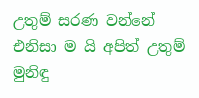උතුම් සරණ වන්නේ
එනිසා ම යි අපිත් උතුම් මුනිඳු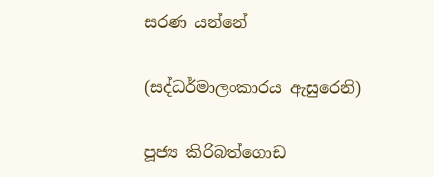සරණ යන්නේ

(සද්ධර්මාලංකාරය ඇසුරෙනි)

පූජ්‍ය කිරිබත්ගොඩ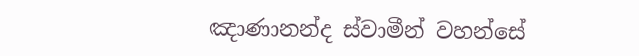ඤාණානන්ද ස්වාමීන් වහන්සේ